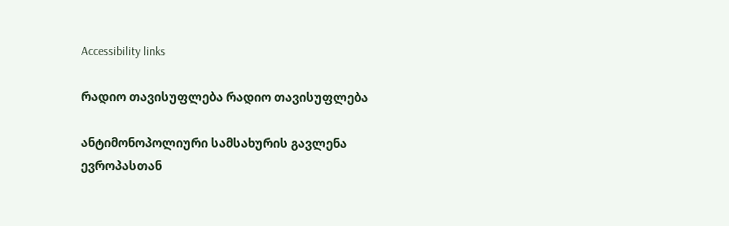Accessibility links

რადიო თავისუფლება რადიო თავისუფლება

ანტიმონოპოლიური სამსახურის გავლენა ევროპასთან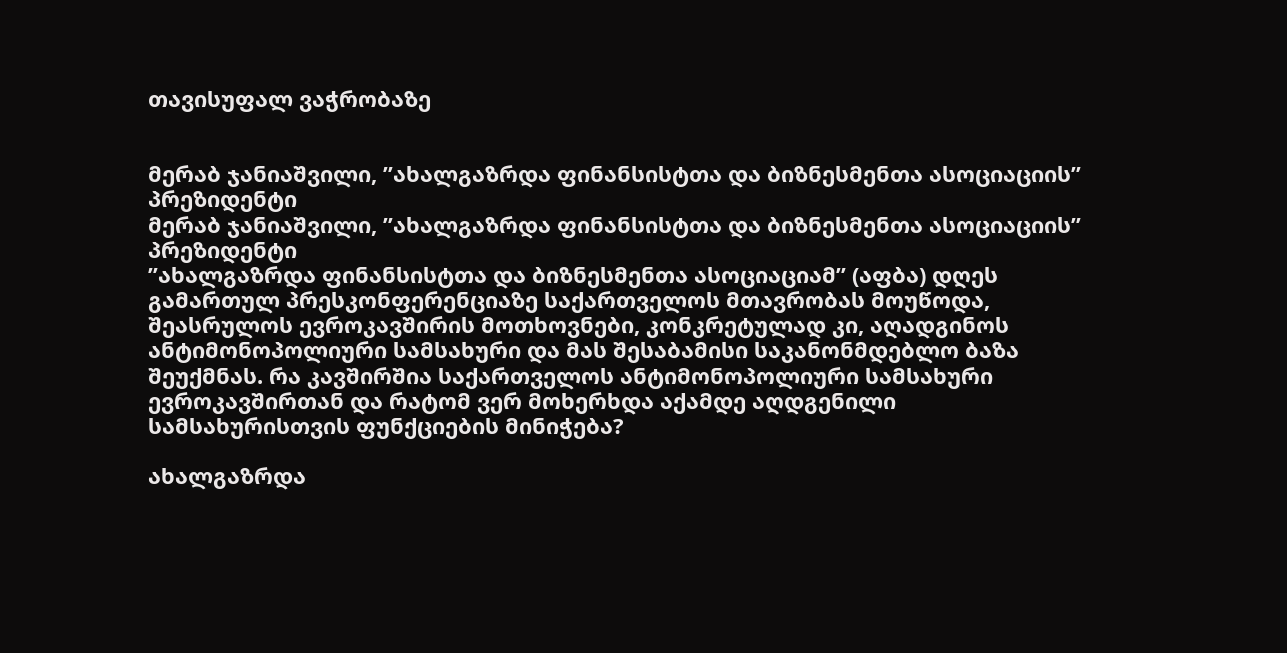თავისუფალ ვაჭრობაზე


მერაბ ჯანიაშვილი, ”ახალგაზრდა ფინანსისტთა და ბიზნესმენთა ასოციაციის” პრეზიდენტი
მერაბ ჯანიაშვილი, ”ახალგაზრდა ფინანსისტთა და ბიზნესმენთა ასოციაციის” პრეზიდენტი
”ახალგაზრდა ფინანსისტთა და ბიზნესმენთა ასოციაციამ” (აფბა) დღეს გამართულ პრესკონფერენციაზე საქართველოს მთავრობას მოუწოდა, შეასრულოს ევროკავშირის მოთხოვნები, კონკრეტულად კი, აღადგინოს ანტიმონოპოლიური სამსახური და მას შესაბამისი საკანონმდებლო ბაზა შეუქმნას. რა კავშირშია საქართველოს ანტიმონოპოლიური სამსახური ევროკავშირთან და რატომ ვერ მოხერხდა აქამდე აღდგენილი სამსახურისთვის ფუნქციების მინიჭება?

ახალგაზრდა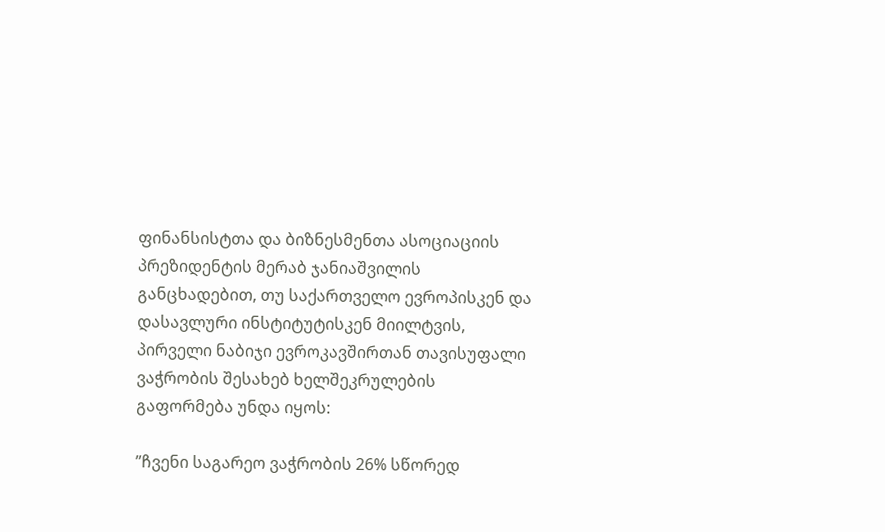ფინანსისტთა და ბიზნესმენთა ასოციაციის პრეზიდენტის მერაბ ჯანიაშვილის განცხადებით, თუ საქართველო ევროპისკენ და დასავლური ინსტიტუტისკენ მიილტვის, პირველი ნაბიჯი ევროკავშირთან თავისუფალი ვაჭრობის შესახებ ხელშეკრულების გაფორმება უნდა იყოს:

”ჩვენი საგარეო ვაჭრობის 26% სწორედ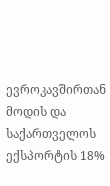ევროკავშირთან მოდის და საქართველოს ექსპორტის 18%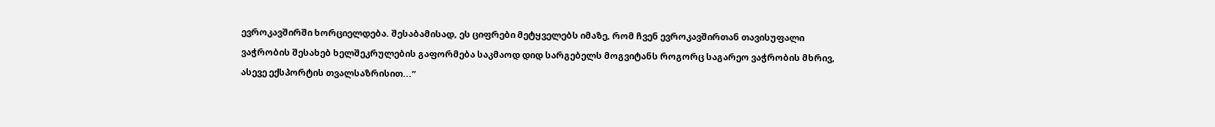ევროკავშირში ხორციელდება. შესაბამისად, ეს ციფრები მეტყველებს იმაზე, რომ ჩვენ ევროკავშირთან თავისუფალი ვაჭრობის შესახებ ხელშეკრულების გაფორმება საკმაოდ დიდ სარგებელს მოგვიტანს როგორც საგარეო ვაჭრობის მხრივ, ასევე ექსპორტის თვალსაზრისით...”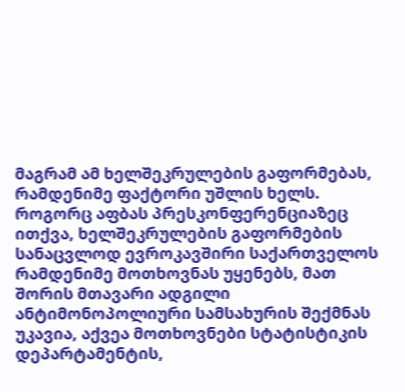მაგრამ ამ ხელშეკრულების გაფორმებას, რამდენიმე ფაქტორი უშლის ხელს. როგორც აფბას პრესკონფერენციაზეც ითქვა, ხელშეკრულების გაფორმების სანაცვლოდ ევროკავშირი საქართველოს რამდენიმე მოთხოვნას უყენებს, მათ შორის მთავარი ადგილი ანტიმონოპოლიური სამსახურის შექმნას უკავია, აქვეა მოთხოვნები სტატისტიკის დეპარტამენტის,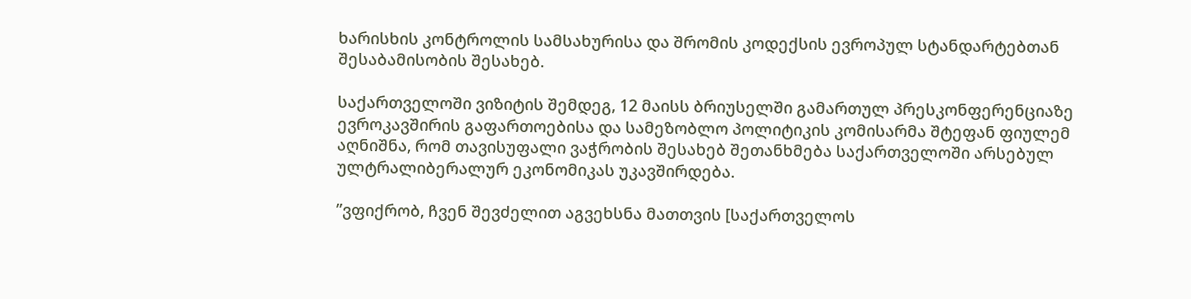ხარისხის კონტროლის სამსახურისა და შრომის კოდექსის ევროპულ სტანდარტებთან შესაბამისობის შესახებ.

საქართველოში ვიზიტის შემდეგ, 12 მაისს ბრიუსელში გამართულ პრესკონფერენციაზე ევროკავშირის გაფართოებისა და სამეზობლო პოლიტიკის კომისარმა შტეფან ფიულემ აღნიშნა, რომ თავისუფალი ვაჭრობის შესახებ შეთანხმება საქართველოში არსებულ ულტრალიბერალურ ეკონომიკას უკავშირდება.

”ვფიქრობ, ჩვენ შევძელით აგვეხსნა მათთვის [საქართველოს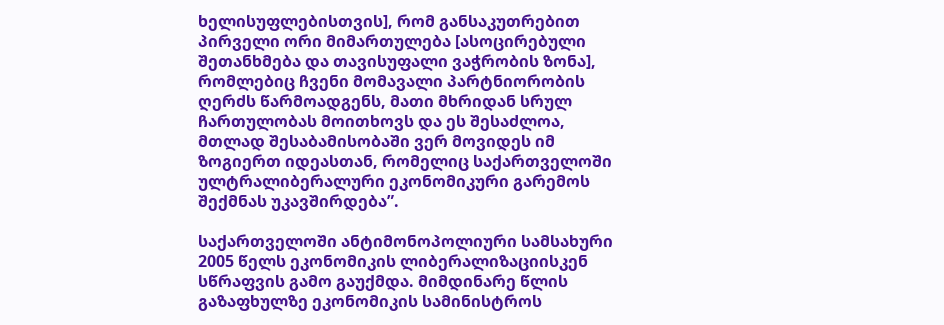ხელისუფლებისთვის], რომ განსაკუთრებით პირველი ორი მიმართულება [ასოცირებული შეთანხმება და თავისუფალი ვაჭრობის ზონა], რომლებიც ჩვენი მომავალი პარტნიორობის ღერძს წარმოადგენს, მათი მხრიდან სრულ ჩართულობას მოითხოვს და ეს შესაძლოა, მთლად შესაბამისობაში ვერ მოვიდეს იმ ზოგიერთ იდეასთან, რომელიც საქართველოში ულტრალიბერალური ეკონომიკური გარემოს შექმნას უკავშირდება”.

საქართველოში ანტიმონოპოლიური სამსახური 2005 წელს ეკონომიკის ლიბერალიზაციისკენ სწრაფვის გამო გაუქმდა. მიმდინარე წლის გაზაფხულზე ეკონომიკის სამინისტროს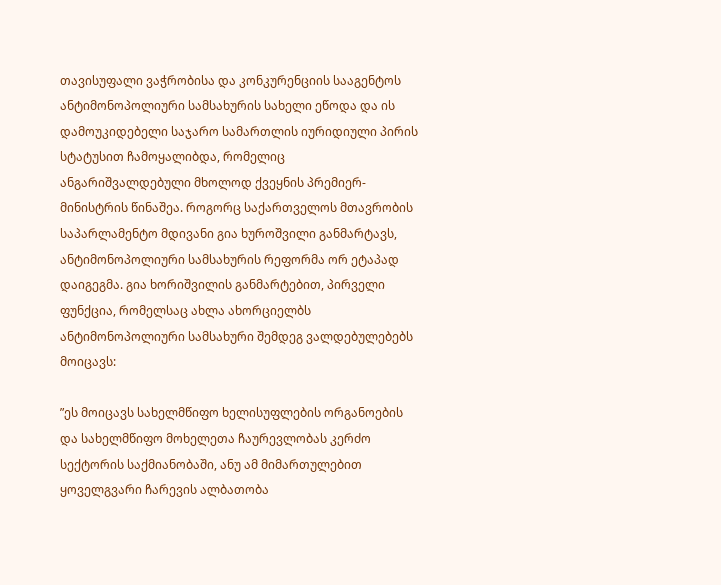თავისუფალი ვაჭრობისა და კონკურენციის სააგენტოს ანტიმონოპოლიური სამსახურის სახელი ეწოდა და ის დამოუკიდებელი საჯარო სამართლის იურიდიული პირის სტატუსით ჩამოყალიბდა, რომელიც ანგარიშვალდებული მხოლოდ ქვეყნის პრემიერ-მინისტრის წინაშეა. როგორც საქართველოს მთავრობის საპარლამენტო მდივანი გია ხუროშვილი განმარტავს, ანტიმონოპოლიური სამსახურის რეფორმა ორ ეტაპად დაიგეგმა. გია ხორიშვილის განმარტებით, პირველი ფუნქცია, რომელსაც ახლა ახორციელბს ანტიმონოპოლიური სამსახური შემდეგ ვალდებულებებს მოიცავს:

”ეს მოიცავს სახელმწიფო ხელისუფლების ორგანოების და სახელმწიფო მოხელეთა ჩაურევლობას კერძო სექტორის საქმიანობაში, ანუ ამ მიმართულებით ყოველგვარი ჩარევის ალბათობა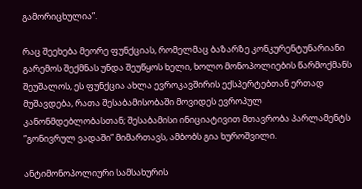გამორიცხულია”.

რაც შეეხება მეორე ფუნქციას, რომელმაც ბაზარზე კონკურენტუნარიანი გარემოს შექმნას უნდა შეუწყოს ხელი, ხოლო მონოპოლიების წარმოქმანს შეუშალოს, ეს ფუნქცია ახლა ევროკავშირის ექსპერტებთან ერთად მუშავდება, რათა შესაბამისობაში მოვიდეს ევროპულ კანონმდებლობასთან; შესაბამისი ინიციატივით მთავრობა პარლამენტს ”გონივრულ ვადაში” მიმართავს, ამბობს გია ხუროშვილი.

ანტიმონოპოლიური სამსახურის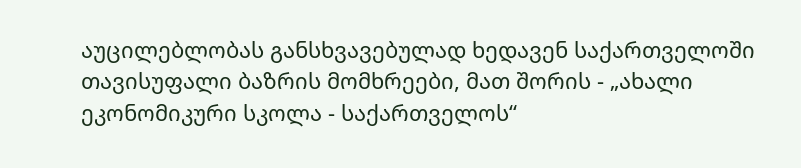აუცილებლობას განსხვავებულად ხედავენ საქართველოში თავისუფალი ბაზრის მომხრეები, მათ შორის - „ახალი ეკონომიკური სკოლა - საქართველოს“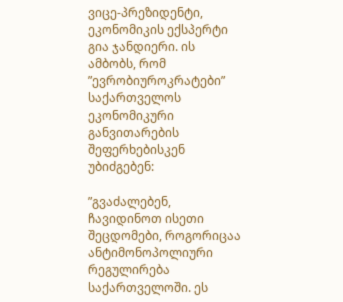ვიცე-პრეზიდენტი, ეკონომიკის ექსპერტი გია ჯანდიერი. ის ამბობს, რომ ”ევრობიუროკრატები” საქართველოს ეკონომიკური განვითარების შეფერხებისკენ უბიძგებენ:

”გვაძალებენ, ჩავიდინოთ ისეთი შეცდომები, როგორიცაა ანტიმონოპოლიური რეგულირება საქართველოში. ეს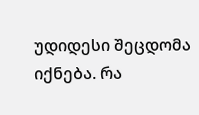უდიდესი შეცდომა იქნება. რა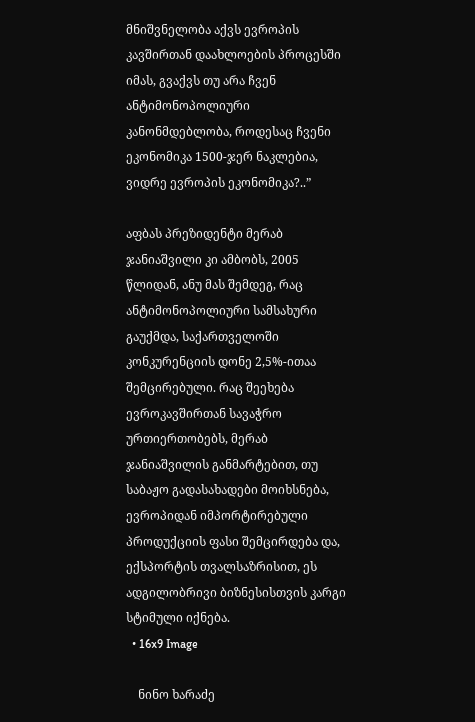მნიშვნელობა აქვს ევროპის კავშირთან დაახლოების პროცესში იმას, გვაქვს თუ არა ჩვენ ანტიმონოპოლიური კანონმდებლობა, როდესაც ჩვენი ეკონომიკა 1500-ჯერ ნაკლებია, ვიდრე ევროპის ეკონომიკა?..”

აფბას პრეზიდენტი მერაბ ჯანიაშვილი კი ამბობს, 2005 წლიდან, ანუ მას შემდეგ, რაც ანტიმონოპოლიური სამსახური გაუქმდა, საქართველოში კონკურენციის დონე 2,5%-ითაა შემცირებული. რაც შეეხება ევროკავშირთან სავაჭრო ურთიერთობებს, მერაბ ჯანიაშვილის განმარტებით, თუ საბაჟო გადასახადები მოიხსნება, ევროპიდან იმპორტირებული პროდუქციის ფასი შემცირდება და, ექსპორტის თვალსაზრისით, ეს ადგილობრივი ბიზნესისთვის კარგი სტიმული იქნება.
  • 16x9 Image

    ნინო ხარაძე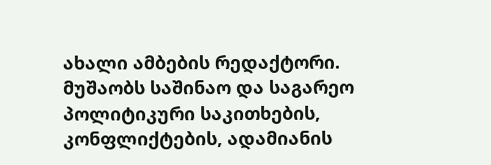ახალი ამბების რედაქტორი. მუშაობს საშინაო და საგარეო პოლიტიკური საკითხების, კონფლიქტების, ადამიანის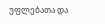უფლებათა და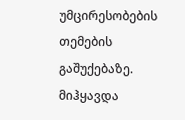უმცირესობების თემების გაშუქებაზე. მიჰყავდა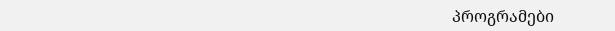პროგრამები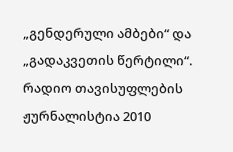„გენდერული ამბები“ და „გადაკვეთის წერტილი“. რადიო თავისუფლების ჟურნალისტია 2010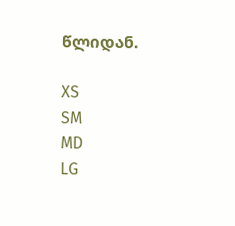წლიდან.

XS
SM
MD
LG